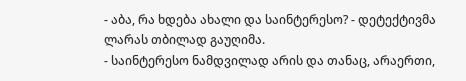- აბა, რა ხდება ახალი და საინტერესო? - დეტექტივმა ლარას თბილად გაუღიმა.
- საინტერესო ნამდვილად არის და თანაც, არაერთი,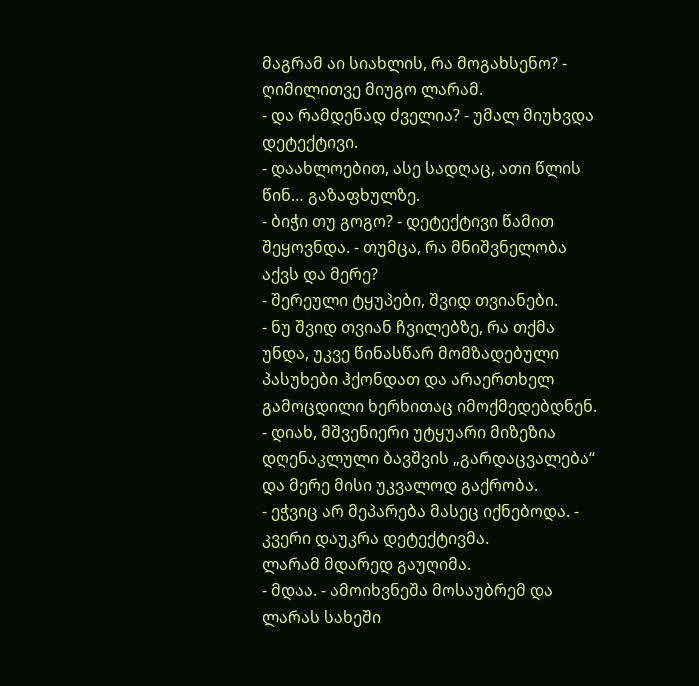მაგრამ აი სიახლის, რა მოგახსენო? - ღიმილითვე მიუგო ლარამ.
- და რამდენად ძველია? - უმალ მიუხვდა დეტექტივი.
- დაახლოებით, ასე სადღაც, ათი წლის წინ… გაზაფხულზე.
- ბიჭი თუ გოგო? - დეტექტივი წამით შეყოვნდა. - თუმცა, რა მნიშვნელობა აქვს და მერე?
- შერეული ტყუპები, შვიდ თვიანები.
- ნუ შვიდ თვიან ჩვილებზე, რა თქმა უნდა, უკვე წინასწარ მომზადებული პასუხები ჰქონდათ და არაერთხელ გამოცდილი ხერხითაც იმოქმედებდნენ.
- დიახ, მშვენიერი უტყუარი მიზეზია დღენაკლული ბავშვის „გარდაცვალება“ და მერე მისი უკვალოდ გაქრობა.
- ეჭვიც არ მეპარება მასეც იქნებოდა. - კვერი დაუკრა დეტექტივმა.
ლარამ მდარედ გაუღიმა.
- მდაა. - ამოიხვნეშა მოსაუბრემ და ლარას სახეში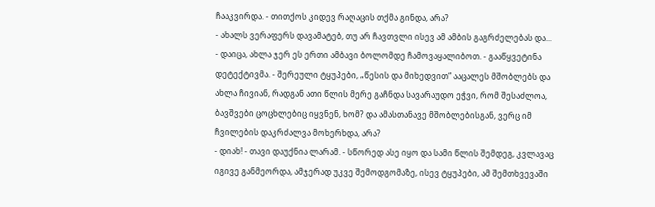ჩააკვირდა. - თითქოს კიდევ რაღაცის თქმა გინდა, არა?
- ახალს ვერაფერს დავამატებ, თუ არ ჩავთვლი ისევ ამ ამბის გაგრძელებას და...
- დაიცა, ახლა ჯერ ეს ერთი ამბავი ბოლომდე ჩამოვაყალიბოთ. - გააწყვეტინა დეტექტივმა. - შერეული ტყუპები, „წესის და მიხედვით“ ააცალეს მშობლებს და ახლა ჩივიან, რადგან ათი წლის მერე გაჩნდა სავარაუდო ეჭვი, რომ შესაძლოა, ბავშვები ცოცხლებიც იყვნენ, ხომ? და ამასთანავე მშობლებისგან, ვერც იმ ჩვილების დაკრძალვა მოხერხდა, არა?
- დიახ! - თავი დაუქნია ლარამ. - სწორედ ასე იყო და სამი წლის შემდეგ, კვლავაც იგივე განმეორდა, ამჯერად უკვე შემოდგომაზე, ისევ ტყუპები, ამ შემთხვევაში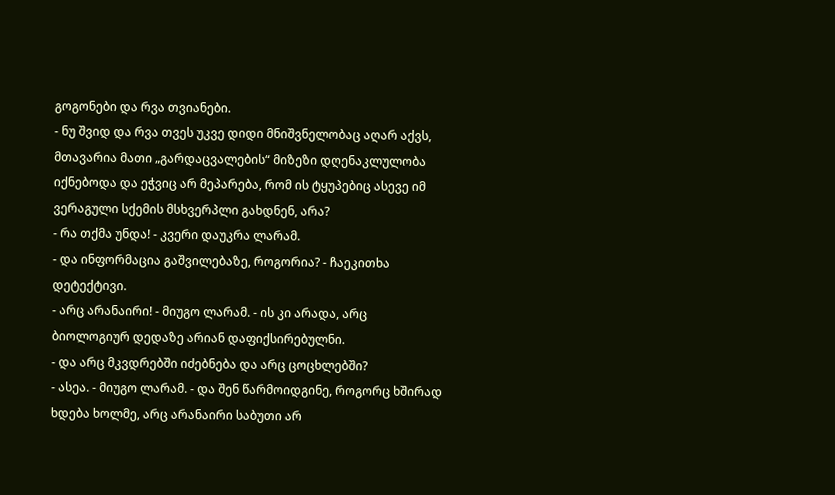გოგონები და რვა თვიანები.
- ნუ შვიდ და რვა თვეს უკვე დიდი მნიშვნელობაც აღარ აქვს, მთავარია მათი „გარდაცვალების“ მიზეზი დღენაკლულობა იქნებოდა და ეჭვიც არ მეპარება, რომ ის ტყუპებიც ასევე იმ ვერაგული სქემის მსხვერპლი გახდნენ, არა?
- რა თქმა უნდა! - კვერი დაუკრა ლარამ.
- და ინფორმაცია გაშვილებაზე, როგორია? - ჩაეკითხა დეტექტივი.
- არც არანაირი! - მიუგო ლარამ. - ის კი არადა, არც ბიოლოგიურ დედაზე არიან დაფიქსირებულნი.
- და არც მკვდრებში იძებნება და არც ცოცხლებში?
- ასეა. - მიუგო ლარამ. - და შენ წარმოიდგინე, როგორც ხშირად ხდება ხოლმე, არც არანაირი საბუთი არ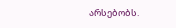არსებობს.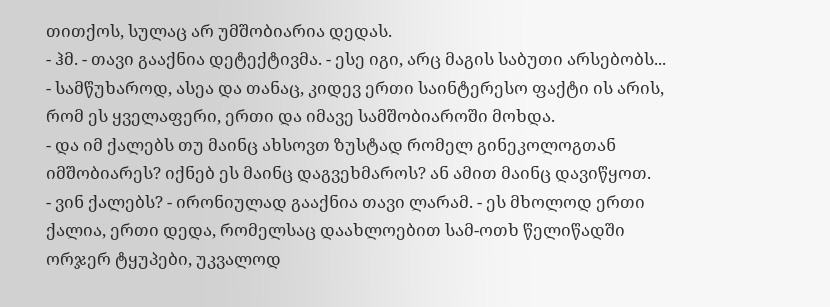თითქოს, სულაც არ უმშობიარია დედას.
- ჰმ. - თავი გააქნია დეტექტივმა. - ესე იგი, არც მაგის საბუთი არსებობს...
- სამწუხაროდ, ასეა და თანაც, კიდევ ერთი საინტერესო ფაქტი ის არის, რომ ეს ყველაფერი, ერთი და იმავე სამშობიაროში მოხდა.
- და იმ ქალებს თუ მაინც ახსოვთ ზუსტად რომელ გინეკოლოგთან იმშობიარეს? იქნებ ეს მაინც დაგვეხმაროს? ან ამით მაინც დავიწყოთ.
- ვინ ქალებს? - ირონიულად გააქნია თავი ლარამ. - ეს მხოლოდ ერთი ქალია, ერთი დედა, რომელსაც დაახლოებით სამ-ოთხ წელიწადში ორჯერ ტყუპები, უკვალოდ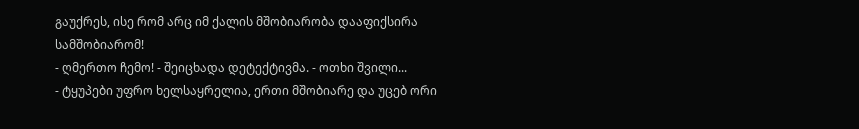გაუქრეს, ისე რომ არც იმ ქალის მშობიარობა დააფიქსირა სამშობიარომ!
- ღმერთო ჩემო! - შეიცხადა დეტექტივმა. - ოთხი შვილი...
- ტყუპები უფრო ხელსაყრელია, ერთი მშობიარე და უცებ ორი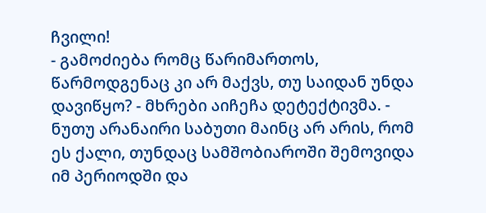ჩვილი!
- გამოძიება რომც წარიმართოს, წარმოდგენაც კი არ მაქვს, თუ საიდან უნდა დავიწყო? - მხრები აიჩეჩა დეტექტივმა. - ნუთუ არანაირი საბუთი მაინც არ არის, რომ ეს ქალი, თუნდაც სამშობიაროში შემოვიდა იმ პერიოდში და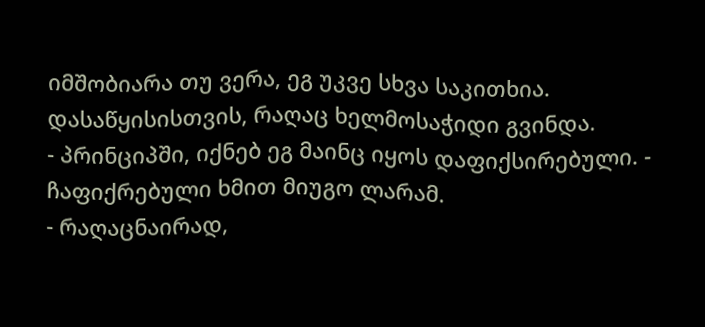იმშობიარა თუ ვერა, ეგ უკვე სხვა საკითხია. დასაწყისისთვის, რაღაც ხელმოსაჭიდი გვინდა.
- პრინციპში, იქნებ ეგ მაინც იყოს დაფიქსირებული. - ჩაფიქრებული ხმით მიუგო ლარამ.
- რაღაცნაირად,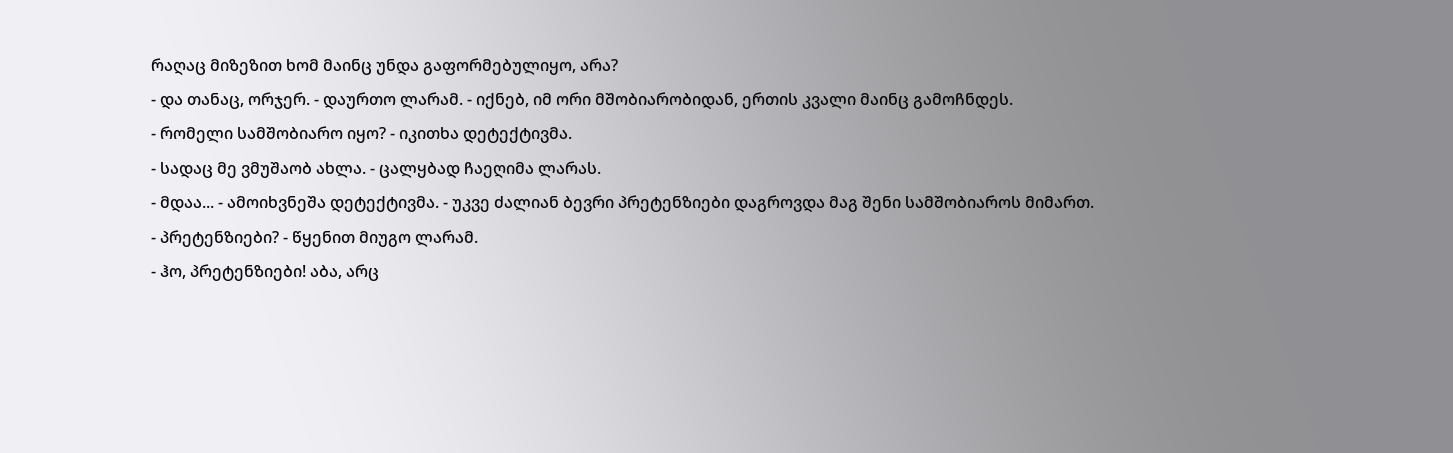რაღაც მიზეზით ხომ მაინც უნდა გაფორმებულიყო, არა?
- და თანაც, ორჯერ. - დაურთო ლარამ. - იქნებ, იმ ორი მშობიარობიდან, ერთის კვალი მაინც გამოჩნდეს.
- რომელი სამშობიარო იყო? - იკითხა დეტექტივმა.
- სადაც მე ვმუშაობ ახლა. - ცალყბად ჩაეღიმა ლარას.
- მდაა... - ამოიხვნეშა დეტექტივმა. - უკვე ძალიან ბევრი პრეტენზიები დაგროვდა მაგ შენი სამშობიაროს მიმართ.
- პრეტენზიები? - წყენით მიუგო ლარამ.
- ჰო, პრეტენზიები! აბა, არც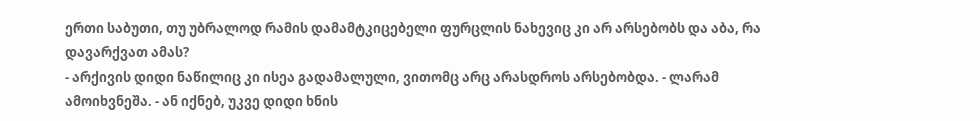ერთი საბუთი, თუ უბრალოდ რამის დამამტკიცებელი ფურცლის ნახევიც კი არ არსებობს და აბა, რა დავარქვათ ამას?
- არქივის დიდი ნაწილიც კი ისეა გადამალული, ვითომც არც არასდროს არსებობდა. - ლარამ ამოიხვნეშა. - ან იქნებ, უკვე დიდი ხნის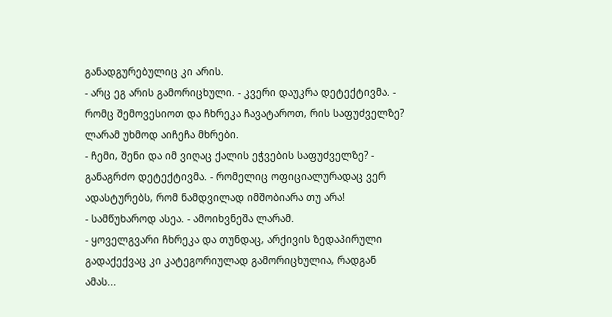განადგურებულიც კი არის.
- არც ეგ არის გამორიცხული. - კვერი დაუკრა დეტექტივმა. - რომც შემოვესიოთ და ჩხრეკა ჩავატაროთ, რის საფუძველზე?
ლარამ უხმოდ აიჩეჩა მხრები.
- ჩემი, შენი და იმ ვიღაც ქალის ეჭვების საფუძველზე? - განაგრძო დეტექტივმა. - რომელიც ოფიციალურადაც ვერ ადასტურებს, რომ ნამდვილად იმშობიარა თუ არა!
- სამწუხაროდ ასეა. - ამოიხვნეშა ლარამ.
- ყოველგვარი ჩხრეკა და თუნდაც, არქივის ზედაპირული გადაქექვაც კი კატეგორიულად გამორიცხულია, რადგან ამას...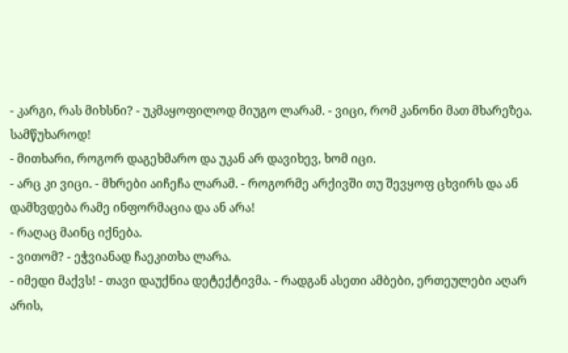- კარგი, რას მიხსნი? - უკმაყოფილოდ მიუგო ლარამ. - ვიცი, რომ კანონი მათ მხარეზეა. სამწუხაროდ!
- მითხარი, როგორ დაგეხმარო და უკან არ დავიხევ, ხომ იცი.
- არც კი ვიცი. - მხრები აიჩეჩა ლარამ. - როგორმე არქივში თუ შევყოფ ცხვირს და ან დამხვდება რამე ინფორმაცია და ან არა!
- რაღაც მაინც იქნება.
- ვითომ? - ეჭვიანად ჩაეკითხა ლარა.
- იმედი მაქვს! - თავი დაუქნია დეტექტივმა. - რადგან ასეთი ამბები, ერთეულები აღარ არის,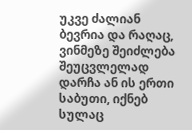უკვე ძალიან ბევრია და რაღაც, ვინმეზე შეიძლება შეუცვლელად დარჩა ან ის ერთი საბუთი, იქნებ სულაც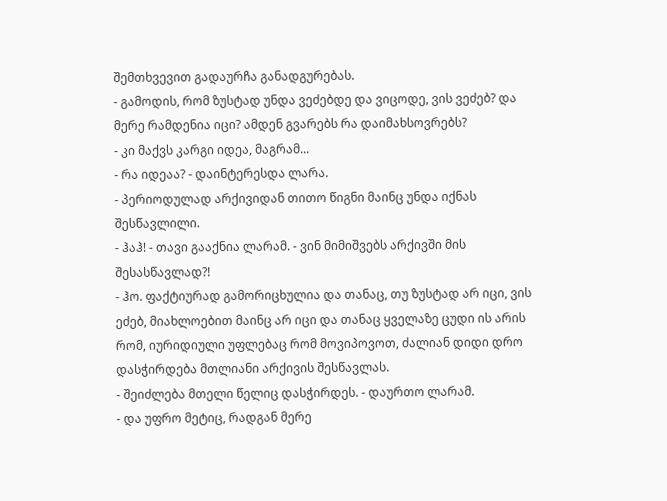შემთხვევით გადაურჩა განადგურებას.
- გამოდის, რომ ზუსტად უნდა ვეძებდე და ვიცოდე, ვის ვეძებ? და მერე რამდენია იცი? ამდენ გვარებს რა დაიმახსოვრებს?
- კი მაქვს კარგი იდეა, მაგრამ...
- რა იდეაა? - დაინტერესდა ლარა.
- პერიოდულად არქივიდან თითო წიგნი მაინც უნდა იქნას შესწავლილი.
- ჰაჰ! - თავი გააქნია ლარამ. - ვინ მიმიშვებს არქივში მის შესასწავლად?!
- ჰო. ფაქტიურად გამორიცხულია და თანაც, თუ ზუსტად არ იცი, ვის ეძებ, მიახლოებით მაინც არ იცი და თანაც ყველაზე ცუდი ის არის რომ, იურიდიული უფლებაც რომ მოვიპოვოთ, ძალიან დიდი დრო დასჭირდება მთლიანი არქივის შესწავლას.
- შეიძლება მთელი წელიც დასჭირდეს. - დაურთო ლარამ.
- და უფრო მეტიც, რადგან მერე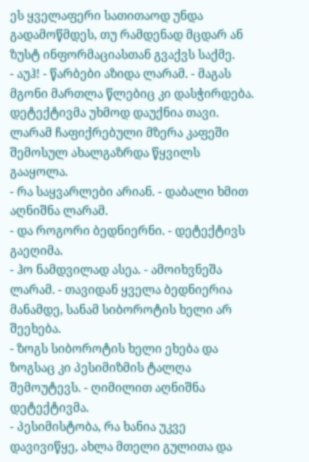ეს ყველაფერი სათითაოდ უნდა გადამოწმდეს, თუ რამდენად მცდარ ან ზუსტ ინფორმაციასთან გვაქვს საქმე.
- აუჰ! - წარბები აზიდა ლარამ. - მაგას მგონი მართლა წლებიც კი დასჭირდება.
დეტექტივმა უხმოდ დაუქნია თავი.
ლარამ ჩაფიქრებული მზერა კაფეში შემოსულ ახალგაზრდა წყვილს გააყოლა.
- რა საყვარლები არიან. - დაბალი ხმით აღნიშნა ლარამ.
- და როგორი ბედნიერნი. - დეტექტივს გაეღიმა.
- ჰო ნამდვილად ასეა. - ამოიხვნეშა ლარამ. - თავიდან ყველა ბედნიერია მანამდე, სანამ სიბოროტის ხელი არ შეეხება.
- ზოგს სიბოროტის ხელი ეხება და ზოგსაც კი პესიმიზმის ტალღა შემოუტევს. - ღიმილით აღნიშნა დეტექტივმა.
- პესიმისტობა, რა ხანია უკვე დავივიწყე, ახლა მთელი გულითა და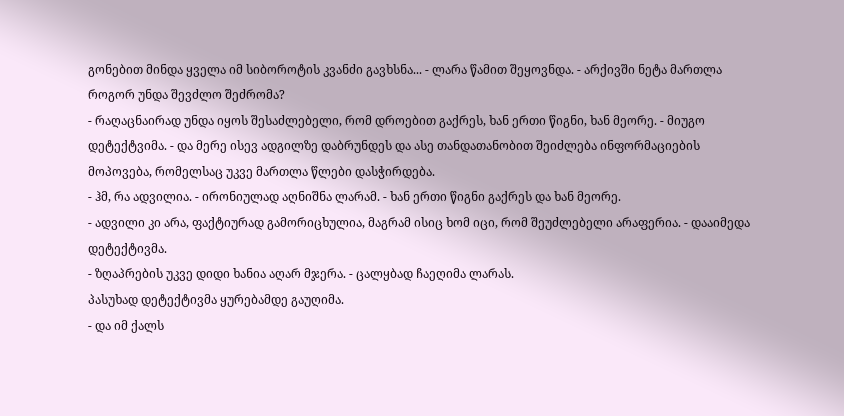გონებით მინდა ყველა იმ სიბოროტის კვანძი გავხსნა... - ლარა წამით შეყოვნდა. - არქივში ნეტა მართლა როგორ უნდა შევძლო შეძრომა?
- რაღაცნაირად უნდა იყოს შესაძლებელი, რომ დროებით გაქრეს, ხან ერთი წიგნი, ხან მეორე. - მიუგო დეტექტვიმა. - და მერე ისევ ადგილზე დაბრუნდეს და ასე თანდათანობით შეიძლება ინფორმაციების მოპოვება, რომელსაც უკვე მართლა წლები დასჭირდება.
- ჰმ, რა ადვილია. - ირონიულად აღნიშნა ლარამ. - ხან ერთი წიგნი გაქრეს და ხან მეორე.
- ადვილი კი არა, ფაქტიურად გამორიცხულია, მაგრამ ისიც ხომ იცი, რომ შეუძლებელი არაფერია. - დააიმედა დეტექტივმა.
- ზღაპრების უკვე დიდი ხანია აღარ მჯერა. - ცალყბად ჩაეღიმა ლარას.
პასუხად დეტექტივმა ყურებამდე გაუღიმა.
- და იმ ქალს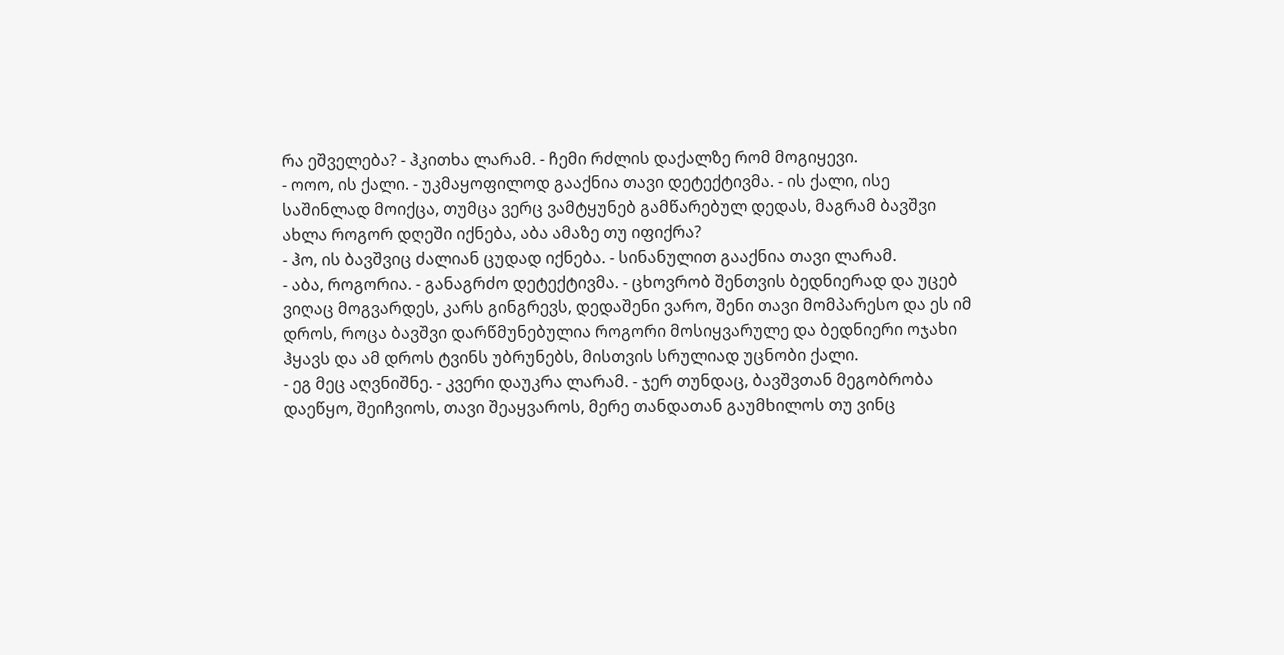რა ეშველება? - ჰკითხა ლარამ. - ჩემი რძლის დაქალზე რომ მოგიყევი.
- ოოო, ის ქალი. - უკმაყოფილოდ გააქნია თავი დეტექტივმა. - ის ქალი, ისე საშინლად მოიქცა, თუმცა ვერც ვამტყუნებ გამწარებულ დედას, მაგრამ ბავშვი ახლა როგორ დღეში იქნება, აბა ამაზე თუ იფიქრა?
- ჰო, ის ბავშვიც ძალიან ცუდად იქნება. - სინანულით გააქნია თავი ლარამ.
- აბა, როგორია. - განაგრძო დეტექტივმა. - ცხოვრობ შენთვის ბედნიერად და უცებ ვიღაც მოგვარდეს, კარს გინგრევს, დედაშენი ვარო, შენი თავი მომპარესო და ეს იმ დროს, როცა ბავშვი დარწმუნებულია როგორი მოსიყვარულე და ბედნიერი ოჯახი ჰყავს და ამ დროს ტვინს უბრუნებს, მისთვის სრულიად უცნობი ქალი.
- ეგ მეც აღვნიშნე. - კვერი დაუკრა ლარამ. - ჯერ თუნდაც, ბავშვთან მეგობრობა დაეწყო, შეიჩვიოს, თავი შეაყვაროს, მერე თანდათან გაუმხილოს თუ ვინც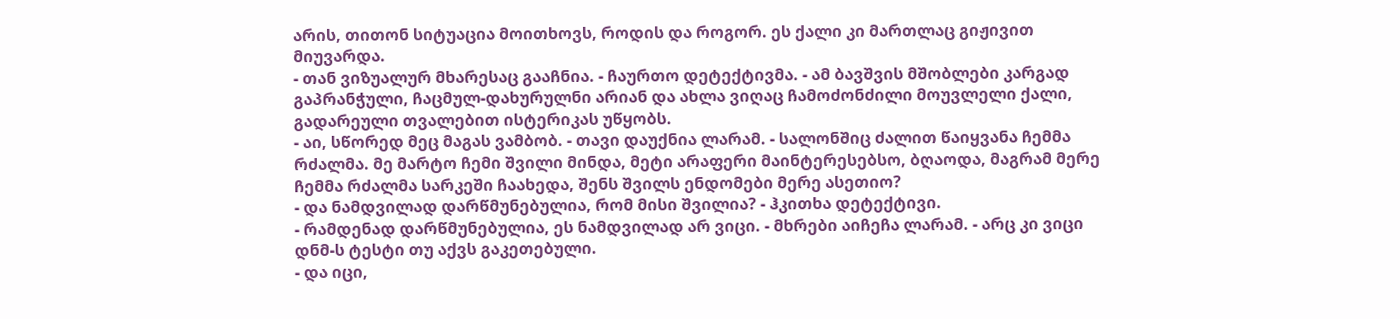არის, თითონ სიტუაცია მოითხოვს, როდის და როგორ. ეს ქალი კი მართლაც გიჟივით მიუვარდა.
- თან ვიზუალურ მხარესაც გააჩნია. - ჩაურთო დეტექტივმა. - ამ ბავშვის მშობლები კარგად გაპრანჭული, ჩაცმულ-დახურულნი არიან და ახლა ვიღაც ჩამოძონძილი მოუვლელი ქალი, გადარეული თვალებით ისტერიკას უწყობს.
- აი, სწორედ მეც მაგას ვამბობ. - თავი დაუქნია ლარამ. - სალონშიც ძალით წაიყვანა ჩემმა რძალმა. მე მარტო ჩემი შვილი მინდა, მეტი არაფერი მაინტერესებსო, ბღაოდა, მაგრამ მერე ჩემმა რძალმა სარკეში ჩაახედა, შენს შვილს ენდომები მერე ასეთიო?
- და ნამდვილად დარწმუნებულია, რომ მისი შვილია? - ჰკითხა დეტექტივი.
- რამდენად დარწმუნებულია, ეს ნამდვილად არ ვიცი. - მხრები აიჩეჩა ლარამ. - არც კი ვიცი დნმ-ს ტესტი თუ აქვს გაკეთებული.
- და იცი,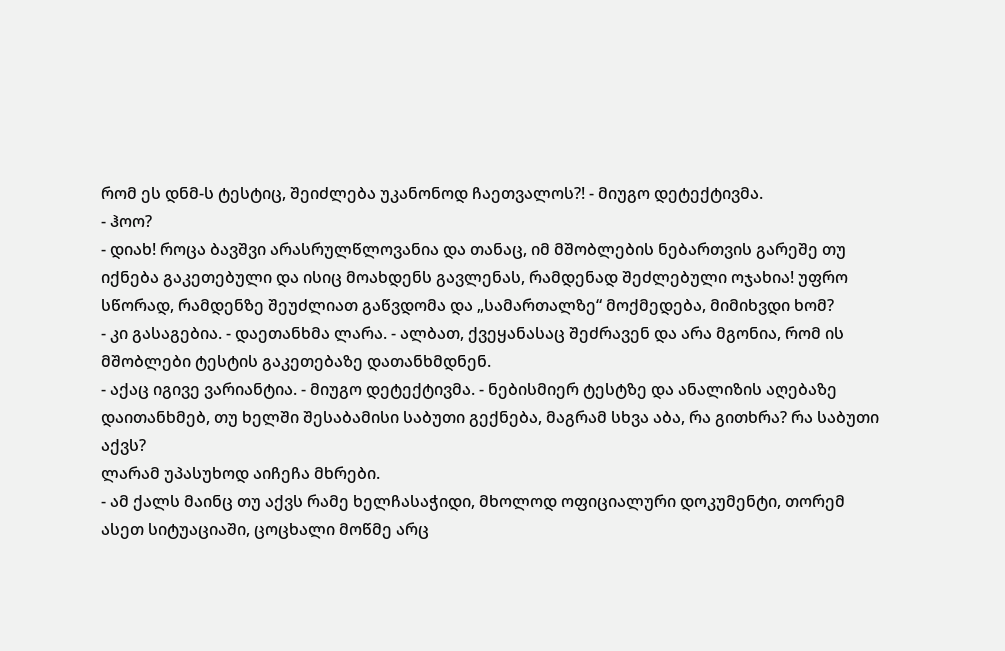რომ ეს დნმ-ს ტესტიც, შეიძლება უკანონოდ ჩაეთვალოს?! - მიუგო დეტექტივმა.
- ჰოო?
- დიახ! როცა ბავშვი არასრულწლოვანია და თანაც, იმ მშობლების ნებართვის გარეშე თუ იქნება გაკეთებული და ისიც მოახდენს გავლენას, რამდენად შეძლებული ოჯახია! უფრო სწორად, რამდენზე შეუძლიათ გაწვდომა და „სამართალზე“ მოქმედება, მიმიხვდი ხომ?
- კი გასაგებია. - დაეთანხმა ლარა. - ალბათ, ქვეყანასაც შეძრავენ და არა მგონია, რომ ის მშობლები ტესტის გაკეთებაზე დათანხმდნენ.
- აქაც იგივე ვარიანტია. - მიუგო დეტექტივმა. - ნებისმიერ ტესტზე და ანალიზის აღებაზე დაითანხმებ, თუ ხელში შესაბამისი საბუთი გექნება, მაგრამ სხვა აბა, რა გითხრა? რა საბუთი აქვს?
ლარამ უპასუხოდ აიჩეჩა მხრები.
- ამ ქალს მაინც თუ აქვს რამე ხელჩასაჭიდი, მხოლოდ ოფიციალური დოკუმენტი, თორემ ასეთ სიტუაციაში, ცოცხალი მოწმე არც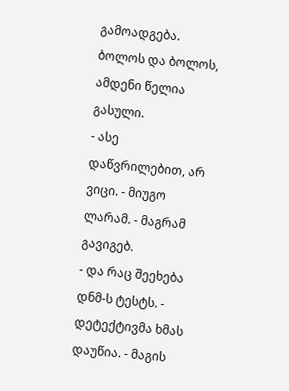გამოადგება. ბოლოს და ბოლოს, ამდენი წელია გასული.
- ასე დაწვრილებით, არ ვიცი. - მიუგო ლარამ. - მაგრამ გავიგებ.
- და რაც შეეხება დნმ-ს ტესტს. - დეტექტივმა ხმას დაუწია. - მაგის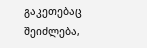გაკეთებაც შეიძლება,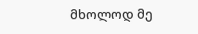მხოლოდ მე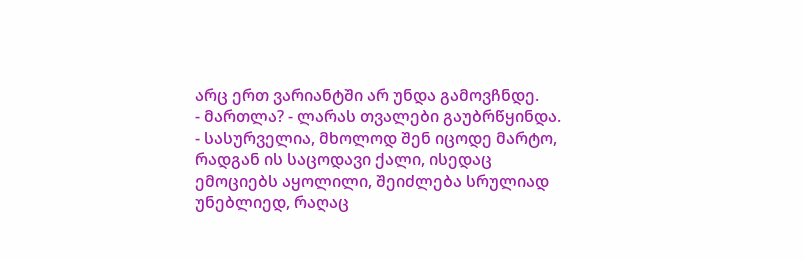არც ერთ ვარიანტში არ უნდა გამოვჩნდე.
- მართლა? - ლარას თვალები გაუბრწყინდა.
- სასურველია, მხოლოდ შენ იცოდე მარტო, რადგან ის საცოდავი ქალი, ისედაც ემოციებს აყოლილი, შეიძლება სრულიად უნებლიედ, რაღაც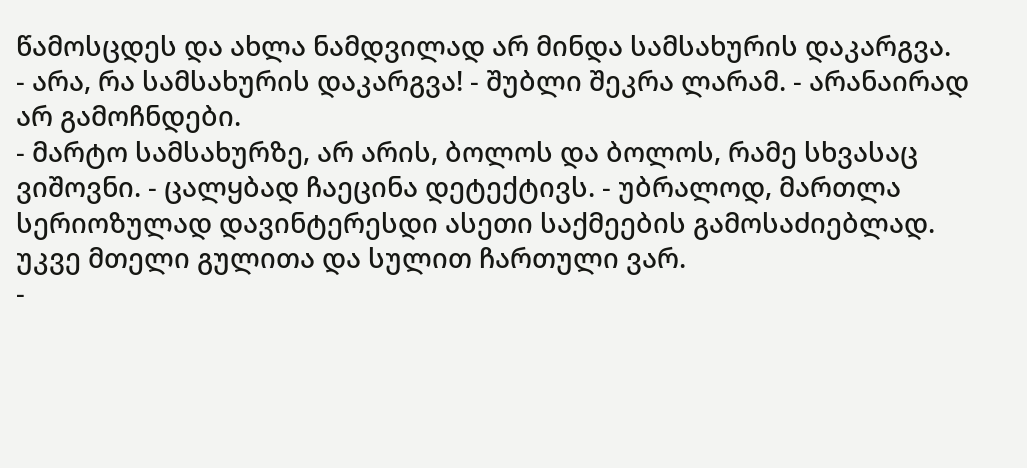წამოსცდეს და ახლა ნამდვილად არ მინდა სამსახურის დაკარგვა.
- არა, რა სამსახურის დაკარგვა! - შუბლი შეკრა ლარამ. - არანაირად არ გამოჩნდები.
- მარტო სამსახურზე, არ არის, ბოლოს და ბოლოს, რამე სხვასაც ვიშოვნი. - ცალყბად ჩაეცინა დეტექტივს. - უბრალოდ, მართლა სერიოზულად დავინტერესდი ასეთი საქმეების გამოსაძიებლად. უკვე მთელი გულითა და სულით ჩართული ვარ.
-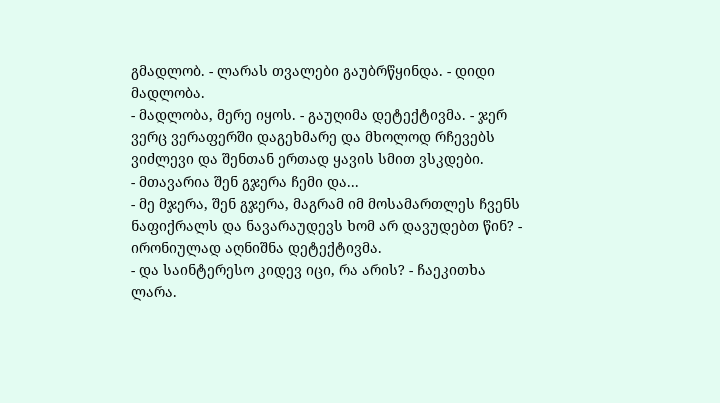გმადლობ. - ლარას თვალები გაუბრწყინდა. - დიდი მადლობა.
- მადლობა, მერე იყოს. - გაუღიმა დეტექტივმა. - ჯერ ვერც ვერაფერში დაგეხმარე და მხოლოდ რჩევებს ვიძლევი და შენთან ერთად ყავის სმით ვსკდები.
- მთავარია შენ გჯერა ჩემი და...
- მე მჯერა, შენ გჯერა, მაგრამ იმ მოსამართლეს ჩვენს ნაფიქრალს და ნავარაუდევს ხომ არ დავუდებთ წინ? - ირონიულად აღნიშნა დეტექტივმა.
- და საინტერესო კიდევ იცი, რა არის? - ჩაეკითხა ლარა.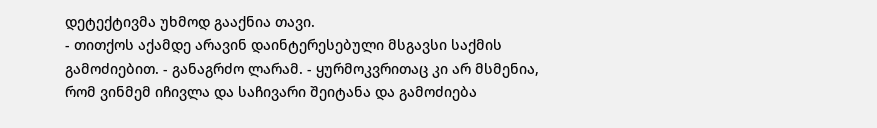დეტექტივმა უხმოდ გააქნია თავი.
- თითქოს აქამდე არავინ დაინტერესებული მსგავსი საქმის გამოძიებით. - განაგრძო ლარამ. - ყურმოკვრითაც კი არ მსმენია, რომ ვინმემ იჩივლა და საჩივარი შეიტანა და გამოძიება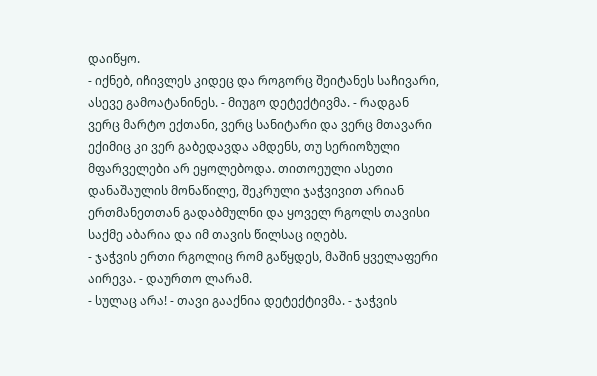დაიწყო.
- იქნებ, იჩივლეს კიდეც და როგორც შეიტანეს საჩივარი, ასევე გამოატანინეს. - მიუგო დეტექტივმა. - რადგან ვერც მარტო ექთანი, ვერც სანიტარი და ვერც მთავარი ექიმიც კი ვერ გაბედავდა ამდენს, თუ სერიოზული მფარველები არ ეყოლებოდა. თითოეული ასეთი დანაშაულის მონაწილე, შეკრული ჯაჭვივით არიან ერთმანეთთან გადაბმულნი და ყოველ რგოლს თავისი საქმე აბარია და იმ თავის წილსაც იღებს.
- ჯაჭვის ერთი რგოლიც რომ გაწყდეს, მაშინ ყველაფერი აირევა. - დაურთო ლარამ.
- სულაც არა! - თავი გააქნია დეტექტივმა. - ჯაჭვის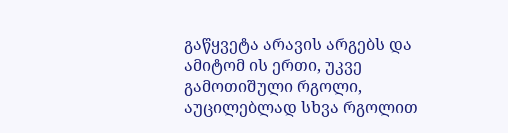გაწყვეტა არავის არგებს და ამიტომ ის ერთი, უკვე გამოთიშული რგოლი, აუცილებლად სხვა რგოლით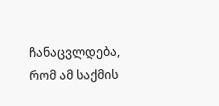ჩანაცვლდება, რომ ამ საქმის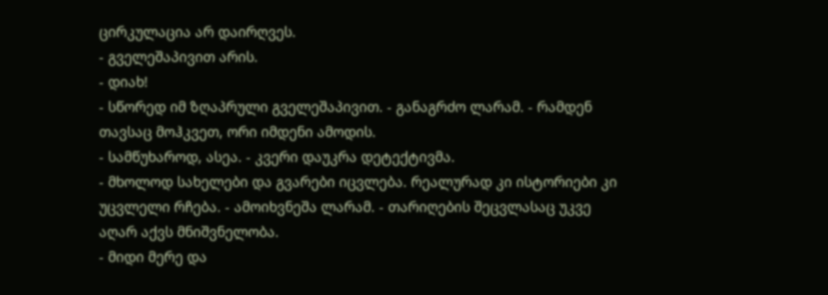ცირკულაცია არ დაირღვეს.
- გველეშაპივით არის.
- დიახ!
- სწორედ იმ ზღაპრული გველეშაპივით. - განაგრძო ლარამ. - რამდენ თავსაც მოჰკვეთ, ორი იმდენი ამოდის.
- სამწუხაროდ, ასეა. - კვერი დაუკრა დეტექტივმა.
- მხოლოდ სახელები და გვარები იცვლება. რეალურად კი ისტორიები კი უცვლელი რჩება. - ამოიხვნეშა ლარამ. - თარიღების შეცვლასაც უკვე აღარ აქვს მნიშვნელობა.
- მიდი მერე და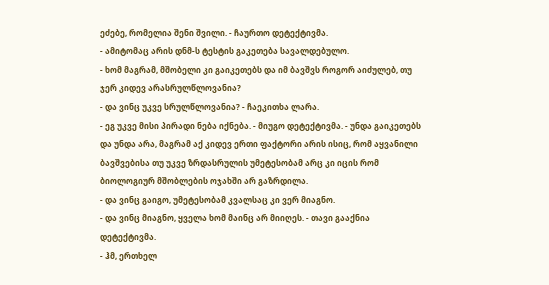ეძებე, რომელია შენი შვილი. - ჩაურთო დეტექტივმა.
- ამიტომაც არის დნმ-ს ტესტის გაკეთება სავალდებულო.
- ხომ მაგრამ, მშობელი კი გაიკეთებს და იმ ბავშვს როგორ აიძულებ, თუ ჯერ კიდევ არასრულწლოვანია?
- და ვინც უკვე სრულწლოვანია? - ჩაეკითხა ლარა.
- ეგ უკვე მისი პირადი ნება იქნება. - მიუგო დეტექტივმა. - უნდა გაიკეთებს და უნდა არა, მაგრამ აქ კიდევ ერთი ფაქტორი არის ისიც, რომ აყვანილი ბავშვებისა თუ უკვე ზრდასრულის უმეტესობამ არც კი იცის რომ ბიოლოგიურ მშობლების ოჯახში არ გაზრდილა.
- და ვინც გაიგო, უმეტესობამ კვალსაც კი ვერ მიაგნო.
- და ვინც მიაგნო, ყველა ხომ მაინც არ მიიღეს. - თავი გააქნია დეტექტივმა.
- ჰმ, ერთხელ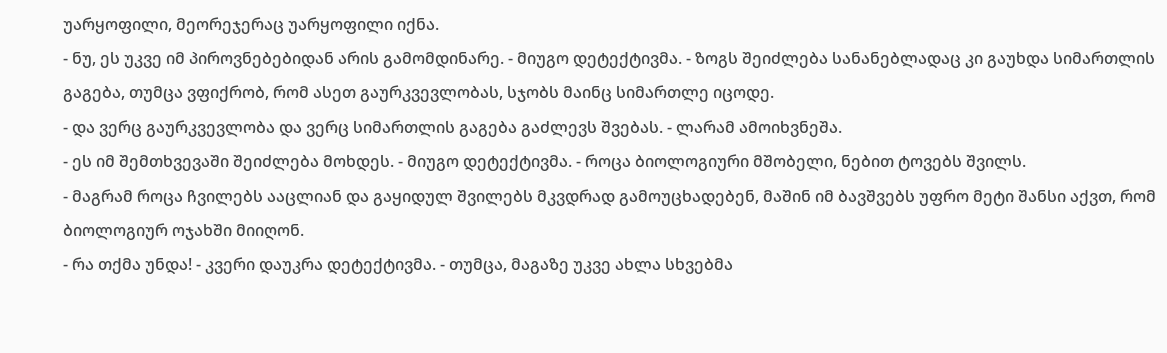უარყოფილი, მეორეჯერაც უარყოფილი იქნა.
- ნუ, ეს უკვე იმ პიროვნებებიდან არის გამომდინარე. - მიუგო დეტექტივმა. - ზოგს შეიძლება სანანებლადაც კი გაუხდა სიმართლის გაგება, თუმცა ვფიქრობ, რომ ასეთ გაურკვევლობას, სჯობს მაინც სიმართლე იცოდე.
- და ვერც გაურკვევლობა და ვერც სიმართლის გაგება გაძლევს შვებას. - ლარამ ამოიხვნეშა.
- ეს იმ შემთხვევაში შეიძლება მოხდეს. - მიუგო დეტექტივმა. - როცა ბიოლოგიური მშობელი, ნებით ტოვებს შვილს.
- მაგრამ როცა ჩვილებს ააცლიან და გაყიდულ შვილებს მკვდრად გამოუცხადებენ, მაშინ იმ ბავშვებს უფრო მეტი შანსი აქვთ, რომ ბიოლოგიურ ოჯახში მიიღონ.
- რა თქმა უნდა! - კვერი დაუკრა დეტექტივმა. - თუმცა, მაგაზე უკვე ახლა სხვებმა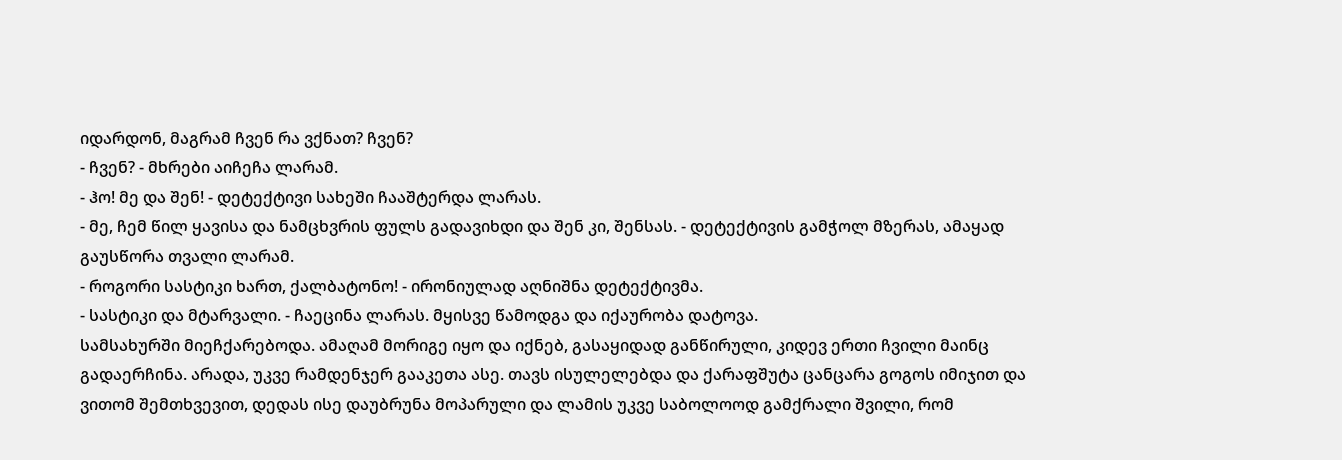იდარდონ, მაგრამ ჩვენ რა ვქნათ? ჩვენ?
- ჩვენ? - მხრები აიჩეჩა ლარამ.
- ჰო! მე და შენ! - დეტექტივი სახეში ჩააშტერდა ლარას.
- მე, ჩემ წილ ყავისა და ნამცხვრის ფულს გადავიხდი და შენ კი, შენსას. - დეტექტივის გამჭოლ მზერას, ამაყად გაუსწორა თვალი ლარამ.
- როგორი სასტიკი ხართ, ქალბატონო! - ირონიულად აღნიშნა დეტექტივმა.
- სასტიკი და მტარვალი. - ჩაეცინა ლარას. მყისვე წამოდგა და იქაურობა დატოვა.
სამსახურში მიეჩქარებოდა. ამაღამ მორიგე იყო და იქნებ, გასაყიდად განწირული, კიდევ ერთი ჩვილი მაინც გადაერჩინა. არადა, უკვე რამდენჯერ გააკეთა ასე. თავს ისულელებდა და ქარაფშუტა ცანცარა გოგოს იმიჯით და ვითომ შემთხვევით, დედას ისე დაუბრუნა მოპარული და ლამის უკვე საბოლოოდ გამქრალი შვილი, რომ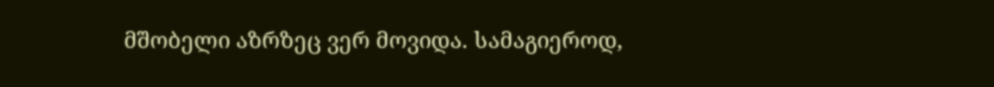მშობელი აზრზეც ვერ მოვიდა. სამაგიეროდ,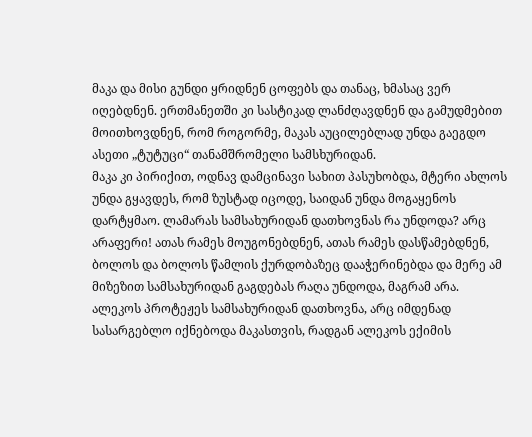მაკა და მისი გუნდი ყრიდნენ ცოფებს და თანაც, ხმასაც ვერ იღებდნენ. ერთმანეთში კი სასტიკად ლანძღავდნენ და გამუდმებით მოითხოვდნენ, რომ როგორმე, მაკას აუცილებლად უნდა გაეგდო ასეთი „ტუტუცი“ თანამშრომელი სამსხურიდან.
მაკა კი პირიქით, ოდნავ დამცინავი სახით პასუხობდა, მტერი ახლოს უნდა გყავდეს, რომ ზუსტად იცოდე, საიდან უნდა მოგაყენოს დარტყმაო. ლამარას სამსახურიდან დათხოვნას რა უნდოდა? არც არაფერი! ათას რამეს მოუგონებდნენ, ათას რამეს დასწამებდნენ, ბოლოს და ბოლოს წამლის ქურდობაზეც დააჭერინებდა და მერე ამ მიზეზით სამსახურიდან გაგდებას რაღა უნდოდა, მაგრამ არა. ალეკოს პროტეჟეს სამსახურიდან დათხოვნა, არც იმდენად სასარგებლო იქნებოდა მაკასთვის, რადგან ალეკოს ექიმის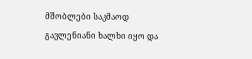მშობლები საკმაოდ გავლენიანი ხალხი იყო და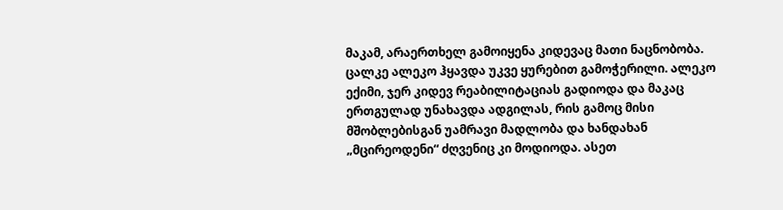მაკამ, არაერთხელ გამოიყენა კიდევაც მათი ნაცნობობა. ცალკე ალეკო ჰყავდა უკვე ყურებით გამოჭერილი. ალეკო ექიმი, ჯერ კიდევ რეაბილიტაციას გადიოდა და მაკაც ერთგულად უნახავდა ადგილას, რის გამოც მისი მშობლებისგან უამრავი მადლობა და ხანდახან „მცირეოდენი“ ძღვენიც კი მოდიოდა. ასეთ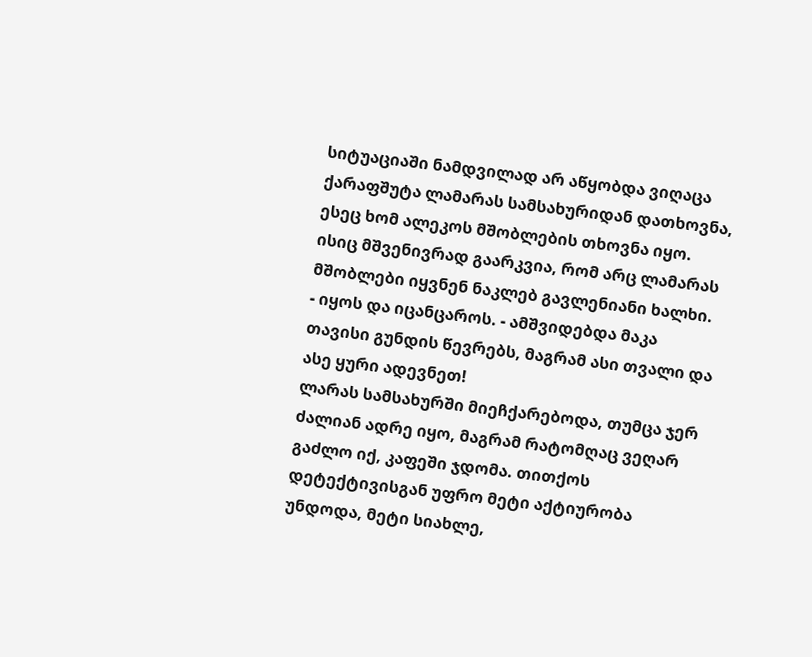სიტუაციაში ნამდვილად არ აწყობდა ვიღაცა ქარაფშუტა ლამარას სამსახურიდან დათხოვნა, ესეც ხომ ალეკოს მშობლების თხოვნა იყო. ისიც მშვენივრად გაარკვია, რომ არც ლამარას მშობლები იყვნენ ნაკლებ გავლენიანი ხალხი.
- იყოს და იცანცაროს. - ამშვიდებდა მაკა თავისი გუნდის წევრებს, მაგრამ ასი თვალი და ასე ყური ადევნეთ!
ლარას სამსახურში მიეჩქარებოდა, თუმცა ჯერ ძალიან ადრე იყო, მაგრამ რატომღაც ვეღარ გაძლო იქ, კაფეში ჯდომა. თითქოს დეტექტივისგან უფრო მეტი აქტიურობა უნდოდა, მეტი სიახლე,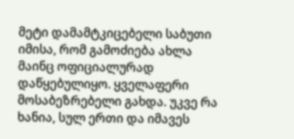მეტი დამამტკიცებელი საბუთი იმისა, რომ გამოძიება ახლა მაინც ოფიციალურად დაწყებულიყო. ყველაფერი მოსაბეზრებელი გახდა. უკვე რა ხანია, სულ ერთი და იმავეს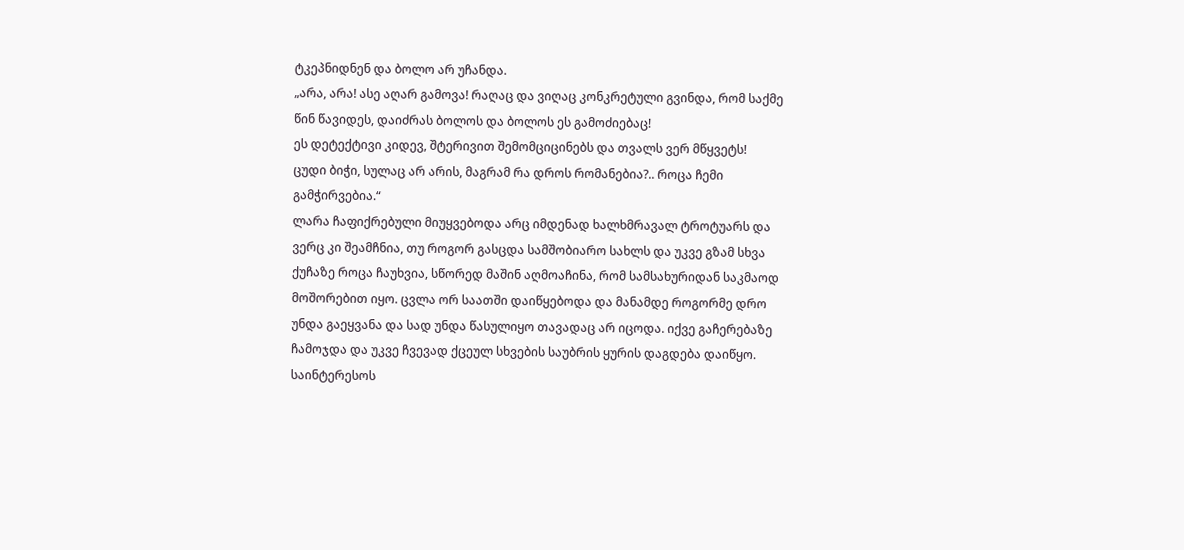ტკეპნიდნენ და ბოლო არ უჩანდა.
„არა, არა! ასე აღარ გამოვა! რაღაც და ვიღაც კონკრეტული გვინდა, რომ საქმე წინ წავიდეს, დაიძრას ბოლოს და ბოლოს ეს გამოძიებაც!
ეს დეტექტივი კიდევ, შტერივით შემომციცინებს და თვალს ვერ მწყვეტს!
ცუდი ბიჭი, სულაც არ არის, მაგრამ რა დროს რომანებია?.. როცა ჩემი გამჭირვებია.“
ლარა ჩაფიქრებული მიუყვებოდა არც იმდენად ხალხმრავალ ტროტუარს და ვერც კი შეამჩნია, თუ როგორ გასცდა სამშობიარო სახლს და უკვე გზამ სხვა ქუჩაზე როცა ჩაუხვია, სწორედ მაშინ აღმოაჩინა, რომ სამსახურიდან საკმაოდ მოშორებით იყო. ცვლა ორ საათში დაიწყებოდა და მანამდე როგორმე დრო უნდა გაეყვანა და სად უნდა წასულიყო თავადაც არ იცოდა. იქვე გაჩერებაზე ჩამოჯდა და უკვე ჩვევად ქცეულ სხვების საუბრის ყურის დაგდება დაიწყო. საინტერესოს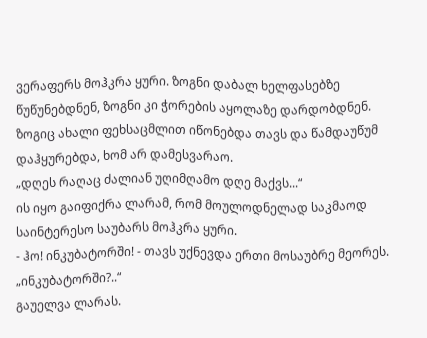ვერაფერს მოჰკრა ყური. ზოგნი დაბალ ხელფასებზე წუწუნებდნენ, ზოგნი კი ჭორების აყოლაზე დარდობდნენ. ზოგიც ახალი ფეხსაცმლით იწონებდა თავს და წამდაუწუმ დაჰყურებდა, ხომ არ დამესვარაო.
„დღეს რაღაც ძალიან უღიმღამო დღე მაქვს...“
ის იყო გაიფიქრა ლარამ, რომ მოულოდნელად საკმაოდ საინტერესო საუბარს მოჰკრა ყური.
- ჰო! ინკუბატორში! - თავს უქნევდა ერთი მოსაუბრე მეორეს.
„ინკუბატორში?..“
გაუელვა ლარას.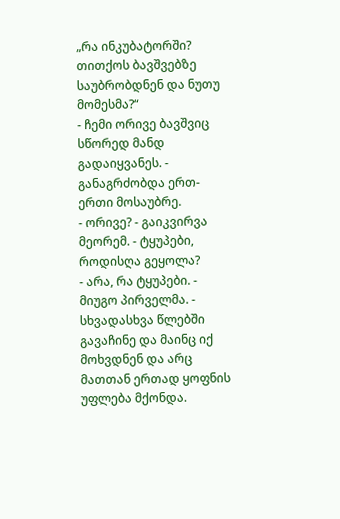„რა ინკუბატორში? თითქოს ბავშვებზე საუბრობდნენ და ნუთუ მომესმა?“
- ჩემი ორივე ბავშვიც სწორედ მანდ გადაიყვანეს. - განაგრძობდა ერთ-ერთი მოსაუბრე.
- ორივე? - გაიკვირვა მეორემ. - ტყუპები, როდისღა გეყოლა?
- არა, რა ტყუპები. - მიუგო პირველმა. - სხვადასხვა წლებში გავაჩინე და მაინც იქ მოხვდნენ და არც მათთან ერთად ყოფნის უფლება მქონდა.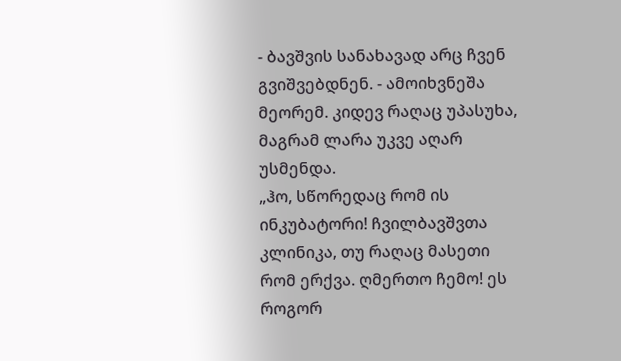- ბავშვის სანახავად არც ჩვენ გვიშვებდნენ. - ამოიხვნეშა მეორემ. კიდევ რაღაც უპასუხა, მაგრამ ლარა უკვე აღარ უსმენდა.
„ჰო, სწორედაც რომ ის ინკუბატორი! ჩვილბავშვთა კლინიკა, თუ რაღაც მასეთი რომ ერქვა. ღმერთო ჩემო! ეს როგორ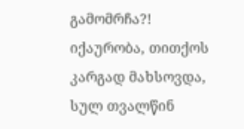გამომრჩა?! იქაურობა, თითქოს კარგად მახსოვდა, სულ თვალწინ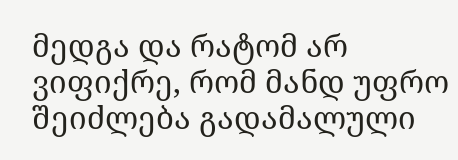მედგა და რატომ არ ვიფიქრე, რომ მანდ უფრო შეიძლება გადამალული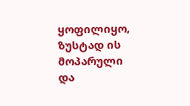ყოფილიყო, ზუსტად ის მოპარული და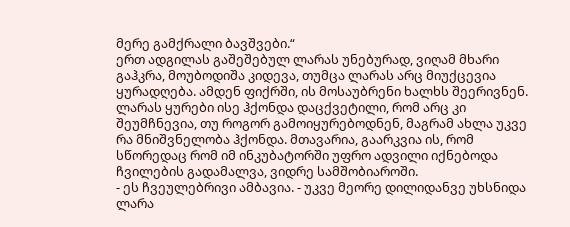მერე გამქრალი ბავშვები.“
ერთ ადგილას გაშეშებულ ლარას უნებურად, ვიღამ მხარი გაჰკრა, მოუბოდიშა კიდევა, თუმცა ლარას არც მიუქცევია ყურადღება. ამდენ ფიქრში, ის მოსაუბრენი ხალხს შეერივნენ. ლარას ყურები ისე ჰქონდა დაცქვეტილი, რომ არც კი შეუმჩნევია, თუ როგორ გამოიყურებოდნენ, მაგრამ ახლა უკვე რა მნიშვნელობა ჰქონდა. მთავარია, გაარკვია ის, რომ სწორედაც რომ იმ ინკუბატორში უფრო ადვილი იქნებოდა ჩვილების გადამალვა, ვიდრე სამშობიაროში.
- ეს ჩვეულებრივი ამბავია. - უკვე მეორე დილიდანვე უხსნიდა ლარა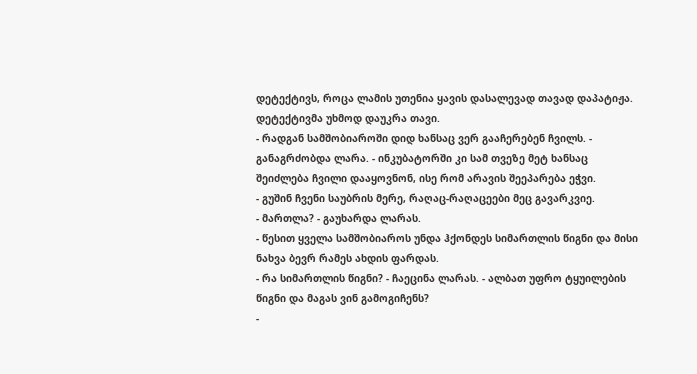დეტექტივს, როცა ლამის უთენია ყავის დასალევად თავად დაპატიჟა.
დეტექტივმა უხმოდ დაუკრა თავი.
- რადგან სამშობიაროში დიდ ხანსაც ვერ გააჩერებენ ჩვილს. - განაგრძობდა ლარა. - ინკუბატორში კი სამ თვეზე მეტ ხანსაც შეიძლება ჩვილი დააყოვნონ, ისე რომ არავის შეეპარება ეჭვი.
- გუშინ ჩვენი საუბრის მერე, რაღაც-რაღაცეები მეც გავარკვიე.
- მართლა? - გაუხარდა ლარას.
- წესით ყველა სამშობიაროს უნდა ჰქონდეს სიმართლის წიგნი და მისი ნახვა ბევრ რამეს ახდის ფარდას.
- რა სიმართლის წიგნი? - ჩაეცინა ლარას. - ალბათ უფრო ტყუილების წიგნი და მაგას ვინ გამოგიჩენს?
-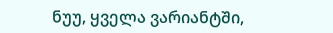ნუუ, ყველა ვარიანტში,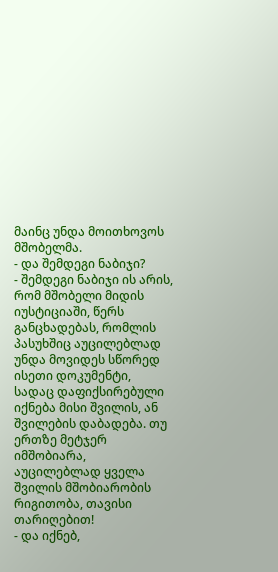მაინც უნდა მოითხოვოს მშობელმა.
- და შემდეგი ნაბიჯი?
- შემდეგი ნაბიჯი ის არის, რომ მშობელი მიდის იუსტიციაში, წერს განცხადებას, რომლის პასუხშიც აუცილებლად უნდა მოვიდეს სწორედ ისეთი დოკუმენტი, სადაც დაფიქსირებული იქნება მისი შვილის, ან შვილების დაბადება. თუ ერთზე მეტჯერ იმშობიარა, აუცილებლად ყველა შვილის მშობიარობის რიგითობა, თავისი თარიღებით!
- და იქნებ,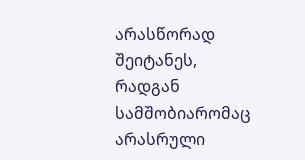არასწორად შეიტანეს, რადგან სამშობიარომაც არასრული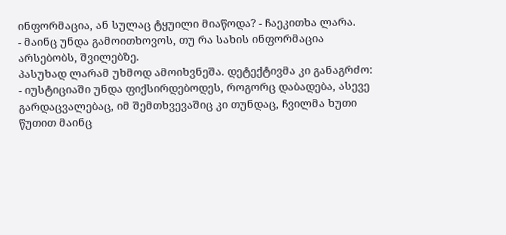ინფორმაცია, ან სულაც ტყუილი მიაწოდა? - ჩაეკითხა ლარა.
- მაინც უნდა გამოითხოვოს, თუ რა სახის ინფორმაცია არსებობს, შვილებზე.
პასუხად ლარამ უხმოდ ამოიხვნეშა. დეტექტივმა კი განაგრძო:
- იუსტიციაში უნდა ფიქსირდებოდეს, როგორც დაბადება, ასევე გარდაცვალებაც, იმ შემთხვევაშიც კი თუნდაც, ჩვილმა ხუთი წუთით მაინც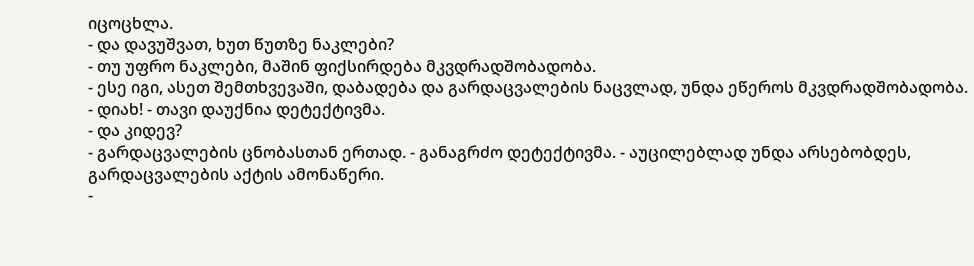იცოცხლა.
- და დავუშვათ, ხუთ წუთზე ნაკლები?
- თუ უფრო ნაკლები, მაშინ ფიქსირდება მკვდრადშობადობა.
- ესე იგი, ასეთ შემთხვევაში, დაბადება და გარდაცვალების ნაცვლად, უნდა ეწეროს მკვდრადშობადობა.
- დიახ! - თავი დაუქნია დეტექტივმა.
- და კიდევ?
- გარდაცვალების ცნობასთან ერთად. - განაგრძო დეტექტივმა. - აუცილებლად უნდა არსებობდეს, გარდაცვალების აქტის ამონაწერი.
-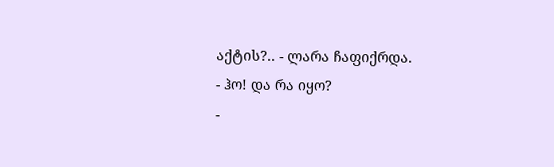აქტის?.. - ლარა ჩაფიქრდა.
- ჰო! და რა იყო?
-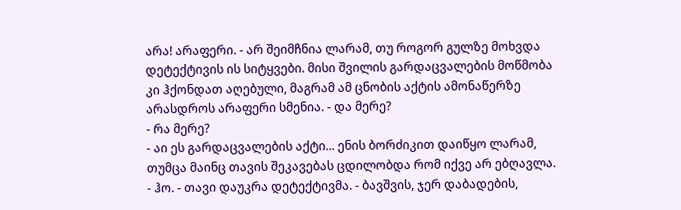არა! არაფერი. - არ შეიმჩნია ლარამ, თუ როგორ გულზე მოხვდა დეტექტივის ის სიტყვები. მისი შვილის გარდაცვალების მოწმობა კი ჰქონდათ აღებული, მაგრამ ამ ცნობის აქტის ამონაწერზე არასდროს არაფერი სმენია. - და მერე?
- რა მერე?
- აი ეს გარდაცვალების აქტი... ენის ბორძიკით დაიწყო ლარამ, თუმცა მაინც თავის შეკავებას ცდილობდა რომ იქვე არ ებღავლა.
- ჰო. - თავი დაუკრა დეტექტივმა. - ბავშვის, ჯერ დაბადების,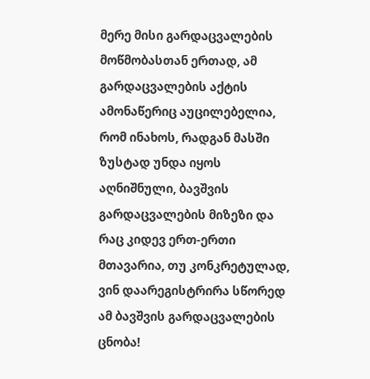მერე მისი გარდაცვალების მოწმობასთან ერთად, ამ გარდაცვალების აქტის ამონაწერიც აუცილებელია, რომ ინახოს, რადგან მასში ზუსტად უნდა იყოს აღნიშნული, ბავშვის გარდაცვალების მიზეზი და რაც კიდევ ერთ-ერთი მთავარია, თუ კონკრეტულად, ვინ დაარეგისტრირა სწორედ ამ ბავშვის გარდაცვალების ცნობა!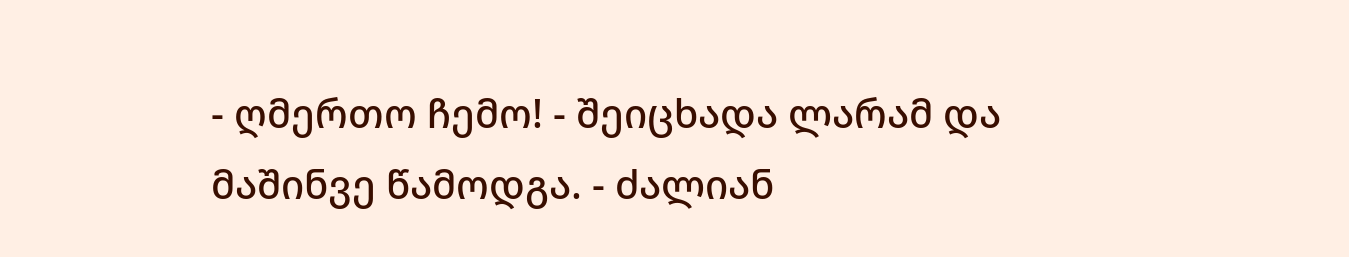- ღმერთო ჩემო! - შეიცხადა ლარამ და მაშინვე წამოდგა. - ძალიან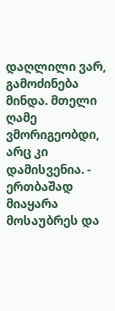დაღლილი ვარ, გამოძინება მინდა. მთელი ღამე ვმორიგეობდი, არც კი დამისვენია. - ერთბაშად მიაყარა მოსაუბრეს და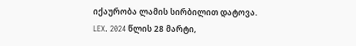იქაურობა ლამის სირბილით დატოვა.
LEX. 2024 წლის 28 მარტი,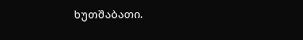ხუთშაბათი.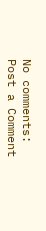No comments:
Post a Comment